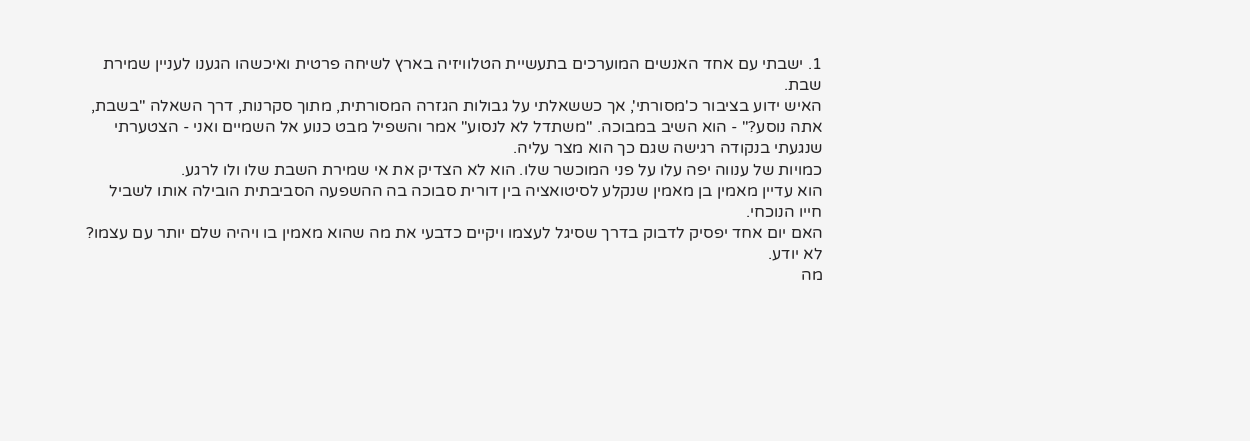1. ישבתי עם אחד האנשים המוערכים בתעשיית הטלוויזיה בארץ לשיחה פרטית ואיכשהו הגענו לעניין שמירת שבת.
האיש ידוע בציבור כ'מסורתי', אך כששאלתי על גבולות הגזרה המסורתית, מתוך סקרנות, דרך השאלה "בשבת, אתה נוסע?" - הוא השיב במבוכה. "משתדל לא לנסוע" אמר והשפיל מבט כנוע אל השמיים ואני - הצטערתי שנגעתי בנקודה רגישה שגם כך הוא מצר עליה.
כמויות של ענווה יפה עלו על פני המוכשר שלו. הוא לא הצדיק את אי שמירת השבת שלו ולו לרגע.
הוא עדיין מאמין בן מאמין שנקלע לסיטואציה בין דורית סבוכה בה ההשפעה הסביבתית הובילה אותו לשביל חייו הנוכחי.
האם יום אחד יפסיק לדבוק בדרך שסיגל לעצמו ויקיים כדבעי את מה שהוא מאמין בו ויהיה שלם יותר עם עצמו? לא יודע.
מה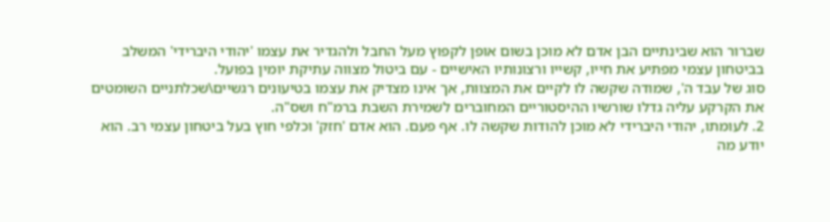שברור הוא שבינתיים הבן אדם לא מוכן בשום אופן לקפוץ מעל החבל ולהגדיר את עצמו 'יהודי היברידי' המשלב בביטחון עצמי מפתיע את חייו, קשייו ורצונותיו האישיים - עם ביטול מצווה עתיקת יומין בפועל.
סוג של עבד ה', שמודה שקשה לו לקיים את המצוות, אך אינו מצדיק את עצמו בטיעונים רגשיים\שכלתניים השומטים את הקרקע עליה גדלו שורשיו ההיסטוריים המחוברים לשמירת השבת ברמ"ח ושס"ה.
2. לעומתו, יהודי היברידי לא מוכן להודות שקשה לו. אף פעם. הוא אדם 'חזק' וכלפי חוץ בעל ביטחון עצמי רב. הוא יודע מה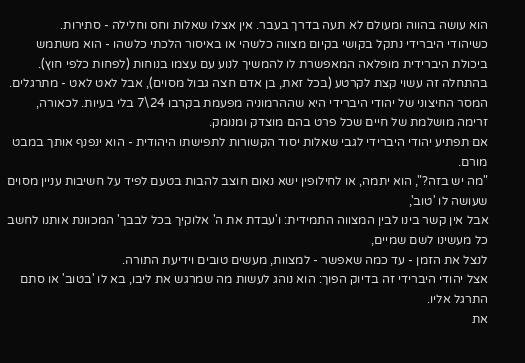הוא עושה בהווה ומעולם לא תעה בדרך בעבר. אין אצלו שאלות וחס וחלילה - סתירות.
כשיהודי היברידי נתקל בקושי בקיום מצווה כלשהי או באיסור הלכתי כלשהו - הוא משתמש ביכולת היברידית מופלאה המאפשרת לו להמשיך לנוע עם עצמו בנוחות (לפחות כלפי חוץ).
בהתחלה זה עשוי קצת לקרטע (בכל זאת, בן אדם חצה גבול מסוים), אבל לאט לאט - מתרגלים.
המסר החיצוני של יהודי היברידי היא שההרמוניה מפעמת בקרבו 24\7 בלי בעיות. לכאורה, זרימה מושלמת של חיים שכל פרט בהם מוצדק ומנומק.
אם תפתיע יהודי היברידי לגבי שאלות יסוד הקשורות לתפישתו היהודית - הוא ינפנף אותך במבט מורם.
"מה יש בזה?", הוא יתמה, או לחילופין ישא נאום חוצב להבות בטעם לפיד על חשיבות עניין מסוים שעושה לו 'טוב',
אבל אין קשר בינו לבין המצווה התמידית: ו'עבדת את ה' אלוקיך בכל לבבך' המכוונת אותנו לחשב כל מעשינו לשם שמיים,
לנצל את הזמן - עד כמה שאפשר - למצוות, מעשים טובים וידיעת התורה.
אצל יהודי היברידי זה בדיוק הפוך: הוא נוהג לעשות מה שמרגש את ליבו, בא לו 'בטוב' או סתם התרגל אליו.
את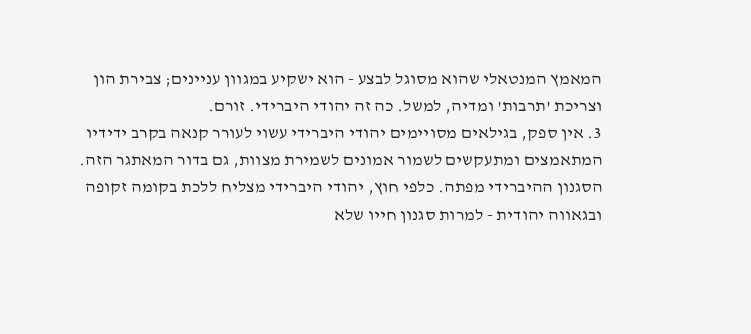המאמץ המנטאלי שהוא מסוגל לבצע - הוא ישקיע במגוון עניינים; צבירת הון וצריכת 'תרבות' ומדיה, למשל. כה זה יהודי היברידי. זורם.
3. אין ספק, בגילאים מסויימים יהודי היברידי עשוי לעורר קנאה בקרב ידידיו המתאמצים ומתעקשים לשמור אמונים לשמירת מצוות, גם בדור המאתגר הזה.
הסגנון ההיברידי מפתה. כלפי חוץ, יהודי היברידי מצליח ללכת בקומה זקופה ובגאווה יהודית - למרות סגנון חייו שלא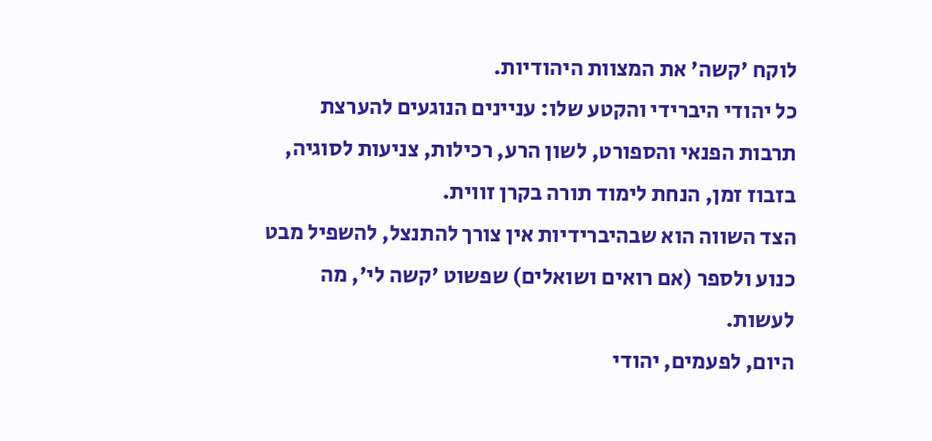לוקח 'קשה' את המצוות היהודיות.
כל יהודי היברידי והקטע שלו: עניינים הנוגעים להערצת תרבות הפנאי והספורט, לשון הרע, רכילות, צניעות לסוגיה, בזבוז זמן, הנחת לימוד תורה בקרן זווית.
הצד השווה הוא שבהיברידיות אין צורך להתנצל, להשפיל מבט כנוע ולספר (אם רואים ושואלים) שפשוט 'קשה לי', מה לעשות.
היום, לפעמים, יהודי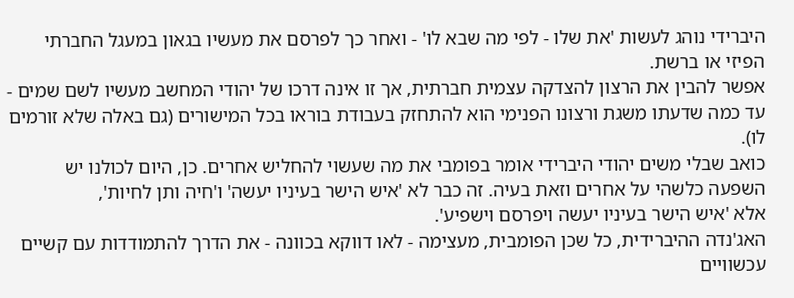היברידי נוהג לעשות 'את שלו - לפי מה שבא לו' - ואחר כך לפרסם את מעשיו בגאון במעגל החברתי הפיזי או ברשת.
אפשר להבין את הרצון להצדקה עצמית חברתית, אך זו אינה דרכו של יהודי המחשב מעשיו לשם שמים -
עד כמה שדעתו משגת ורצונו הפנימי הוא להתחזק בעבודת בוראו בכל המישורים (גם באלה שלא זורמים לו).
כואב שבלי משים יהודי היברידי אומר בפומבי את מה שעשוי להחליש אחרים. כן, היום לכולנו יש השפעה כלשהי על אחרים וזאת בעיה. זה כבר לא 'איש הישר בעיניו יעשה' ו'חיה ותן לחיות',
אלא 'איש הישר בעיניו יעשה ויפרסם וישפיע'.
האג'נדה ההיברידית, כל שכן הפומבית, מעצימה - לאו דווקא בכוונה - את הדרך להתמודדות עם קשיים עכשוויים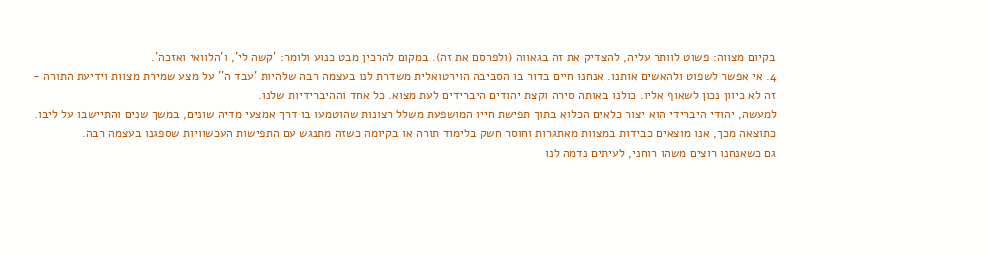בקיום מצווה: פשוט לוותר עליה, להצדיק את זה בגאווה (ולפרסם את זה). במקום להרכין מבט כנוע ולומר: 'קשה לי', ו'הלוואי ואזכה'.
4. אי אפשר לשפוט ולהאשים אותנו. אנחנו חיים בדור בו הסביבה הוירטואלית משדרת לנו בעצמה רבה שלהיות 'עבד ה'' על מצע שמירת מצוות וידיעת התורה - זה לא כיוון נכון לשאוף אליו. כולנו באותה סירה וקצת יהודים היברידים לעת מצוא. כל אחד וההיברידיות שלנו.
למעשה, יהודי היברידי הוא יצור כלאים הכלוא בתוך תפישת חייו המושפעת משלל רצונות שהוטמעו בו דרך אמצעי מדיה שונים, במשך שנים והתיישבו על ליבו.
כתוצאה מכך, אנו מוצאים כבידות במצוות מאתגרות וחוסר חשק בלימוד תורה או בקיומה כשזה מתנגש עם התפישות העכשוויות שספגנו בעצמה רבה.
גם כשאנחנו רוצים משהו רוחני, לעיתים נדמה לנו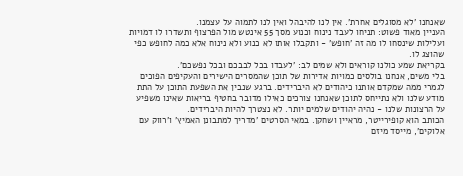שאנחנו 'לא מסוגלים אחרת'. אין לנו להיבהל ואין לנו לתמוה על עצמנו.
העניין מאוד פשוט: תניחו לעבד נינוח וכנוע מסך 55 אינטש מול הפרצוף ותשדרו לו דמויות ועלילות שינסחו לו מה זה 'חופש' - ותקבלו אותו לא כנוע ולא נינוח אלא כמה לחופש כפי שהוצג לו.
בקריאת שמע כולנו קוראים ולא שמים לב: 'לעבדו בכל לבבכם ובכל נפשכם'.
בלי משים, אנחנו בולסים כמויות אדירות של תוכן שהמסרים הישירים והעקיפים הפוכים לגמרי ממה שמקדם אותנו כיהודים לא היברידים. ברגע שנבין את השפעת התוכן על התת מודע שלנו ולא נתייחס לתוכן שאנחנו צורכים כאילו מדובר בחטיף בריאות שאינו משפיע על הרצונות שלנו - נהיה יהודים שלמים יותר. לא נצטרך להיות היברידים.
הכותב הוא קופירייטר, מראיין ושחקן. במאי הסרטים 'מדריך למתבונן האמיץ' ו'רווק עם אלוקים', מייסד מיזם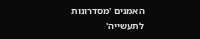האמנים 'מסדרונות לתעשייה'